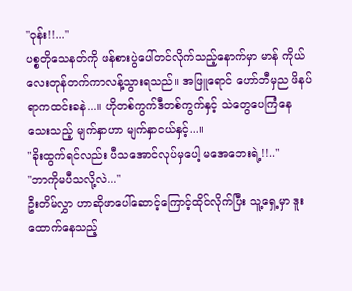"ဝုန်း!!..."
ပစ္စတိုသေနတ်ကို ဖန်စားပွဲပေါ်တင်လိုက်သည့်နောက်မှာ မာန် ကိုယ်လေးတုန်တက်ကာလန့်သွားရသည်။ အဖြူရောင် ဟော်ဘီမှည ဖိနပ်ရာကထင်းခနဲ...။ ဟိုတစ်ကွက်ဒီတစ်ကွက်နှင့် သဲတွေပေကြံနေသေးသည့် မျက်နှာဟာ မျက်နှာငယ်နှင့်...။
"ခိုးထွက်ရင်လည်း ပီသအောင်လုပ်မှပေါ့ မအေဘေးရဲ့!!.."
"ဘာကိုမပီသလို့လဲ..."
ဦးတိမ်လွှာ ဟာဆိုဖာပေါ်ဆောင့်ကြောင့်ထိုင်လိုက်ပြီး သူ့ရှေ့မှာ ဒူးထောက်နေသည့်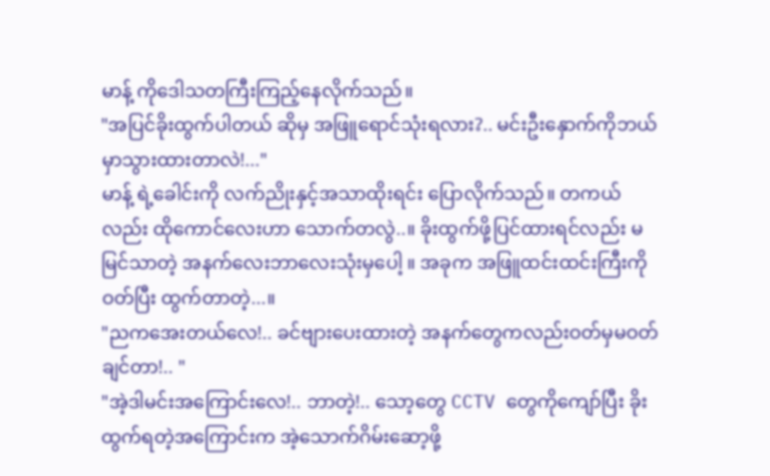မာန့် ကိုဒေါသတကြီးကြည့်နေလိုက်သည်။
"အပြင်ခိုးထွက်ပါတယ် ဆိုမှ အဖြူရောင်သုံးရလား?.. မင်းဦးနှောက်ကိုဘယ်မှာသွားထားတာလဲ!..."
မာန့် ရဲ့ခေါင်းကို လက်ညိုးနှင့်အသာထိုးရင်း ပြောလိုက်သည်။ တကယ်လည်း ထိုကောင်လေးဟာ သောက်တလွဲ..။ ခိုးထွက်ဖို့ပြင်ထားရင်လည်း မမြင်သာတဲ့ အနက်လေးဘာလေးသုံးမှပေါ့ ။ အခုက အဖြူထင်းထင်းကြီးကို ဝတ်ပြီး ထွက်တာတဲ့...။
"ညကအေးတယ်လေ!.. ခင်ဗျားပေးထားတဲ့ အနက်တွေကလည်းဝတ်မှမဝတ်ချင်တာ!.. "
"အဲ့ဒါမင်းအကြောင်းလေ!.. ဘာတဲ့!.. သော့တွေ CCTV တွေကိုကျော်ပြီး ခိုးထွက်ရတဲ့အကြောင်းက အဲ့သောက်ဂိမ်းဆော့ဖို့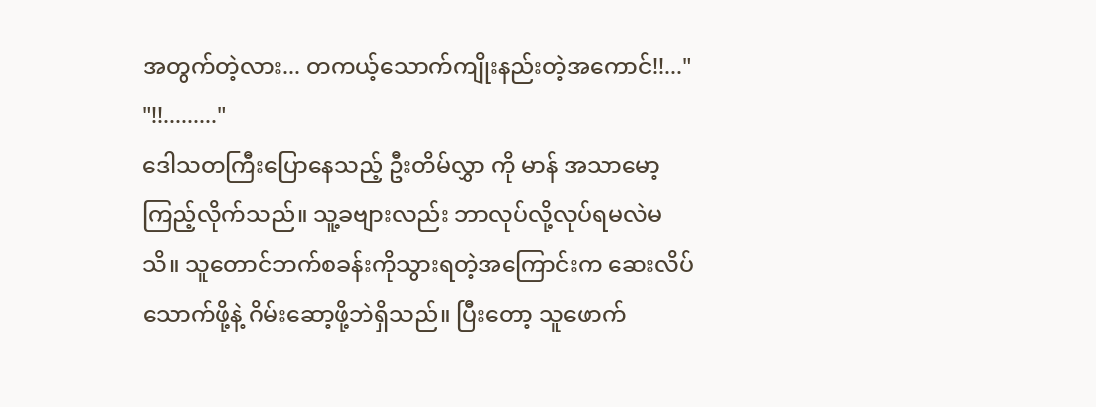အတွက်တဲ့လား... တကယ့်သောက်ကျိုးနည်းတဲ့အကောင်!!..."
"!!........."
ဒေါသတကြီးပြောနေသည့် ဦးတိမ်လွှာ ကို မာန် အသာမော့ကြည့်လိုက်သည်။ သူ့ခဗျားလည်း ဘာလုပ်လို့လုပ်ရမလဲမသိ။ သူတောင်ဘက်စခန်းကိုသွားရတဲ့အကြောင်းက ဆေးလိပ်သောက်ဖို့နဲ့ ဂိမ်းဆော့ဖို့ဘဲရှိသည်။ ပြီးတော့ သူဖောက်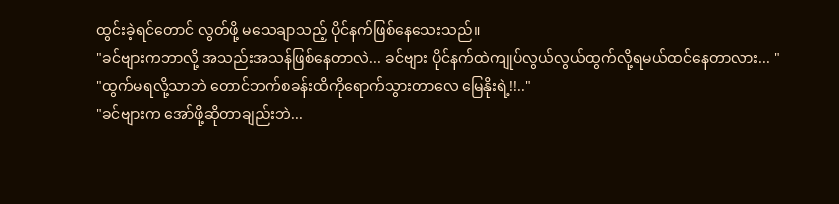ထွင်းခဲ့ရင်တောင် လွတ်ဖို့ မသေချာသည့် ပိုင်နက်ဖြစ်နေသေးသည်။
"ခင်ဗျားကဘာလို့ အသည်းအသန်ဖြစ်နေတာလဲ... ခင်ဗျား ပိုင်နက်ထဲကျုပ်လွယ်လွယ်ထွက်လို့ရမယ်ထင်နေတာလား... "
"ထွက်မရလို့သာဘဲ တောင်ဘက်စခန်းထိကိုရောက်သွားတာလေ မြေနိုးရဲ့!!.."
"ခင်ဗျားက အော်ဖို့ဆိုတာချည်းဘဲ...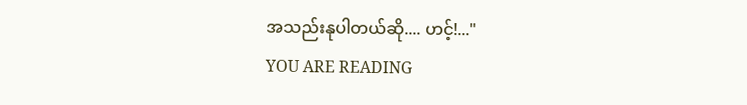အသည်းနုပါတယ်ဆို.... ဟင့်!..."
YOU ARE READING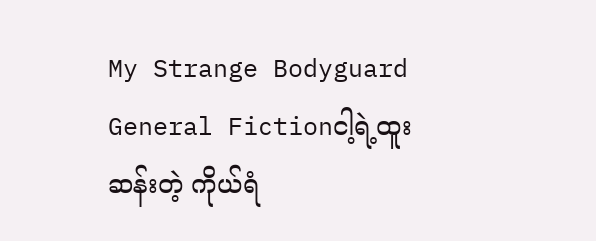My Strange Bodyguard
General Fictionငါ့ရဲ့ထူးဆန်းတဲ့ ကိုယ်ရံ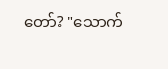တော်? "သောက်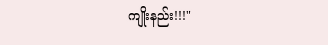ကျိုးနည်း!!!"